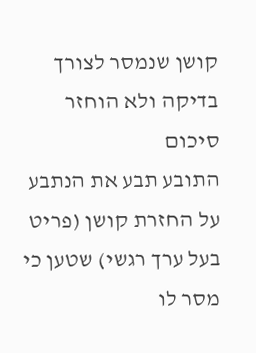קושן שנמסר לצורך בדיקה ולא הוחזר
סיכום
התובע תבע את הנתבע על החזרת קושן (פריט בעל ערך רגשי) שטען כי מסר לו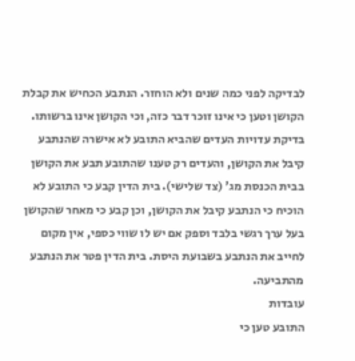לבדיקה לפני כמה שנים ולא הוחזר. הנתבע הכחיש את קבלת הקושן וטען כי אינו זוכר דבר כזה, וכי הקושן אינו ברשותו. בדיקת עדויות העדים שהביא התובע לא אישרה שהנתבע קיבל את הקושן, והעדים רק טענו שהתובע תבע את הקושן בבית הכנסת מג' (צד שלישי). בית הדין קבע כי התובע לא הוכיח כי הנתבע קיבל את הקושן, וכן קבע כי מאחר שהקושן בעל ערך רגשי בלבד וספק אם יש לו שווי כספי, אין מקום לחייב את הנתבע בשבועת היסת. בית הדין פטר את הנתבע מהתביעה.
עובדות
התובע טען כי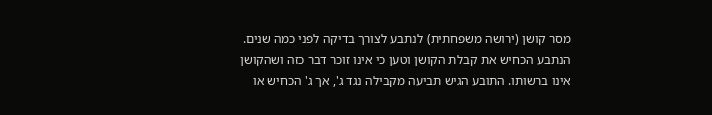מסר קושן (ירושה משפחתית) לנתבע לצורך בדיקה לפני כמה שנים. הנתבע הכחיש את קבלת הקושן וטען כי אינו זוכר דבר כזה ושהקושן אינו ברשותו. התובע הגיש תביעה מקבילה נגד ג', אך ג' הכחיש או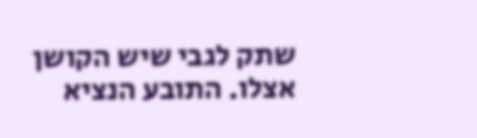שתק לגבי שיש הקושן אצלו. התובע הנציא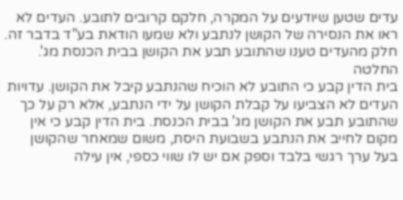עדים שטען שיודעים על המקרה, חלקם קרובים לתובע. העדים לא ראו את הנסירה של הקושן לנתבע ולא שמעו הודאת בע"ד בדבר זה. חלק מהעדים טענו שהתובע תבע את הקושן בבית הכנסת מג'.
החלטה
בית הדין קבע כי התובע לא הוכיח שהנתבע קיבל את הקושן. עדויות העדים לא הצביעו על קבלת הקושן על ידי הנתבע, אלא רק על כך שהתובע תבע את הקושן מג' בבית הכנסת. בית הדין קבע כי אין מקום לחייב את הנתבע בשבועת היסת, משום שמאחר שהקושן בעל ערך רגשי בלבד וספק אם יש לו שווי כספי, אין עילה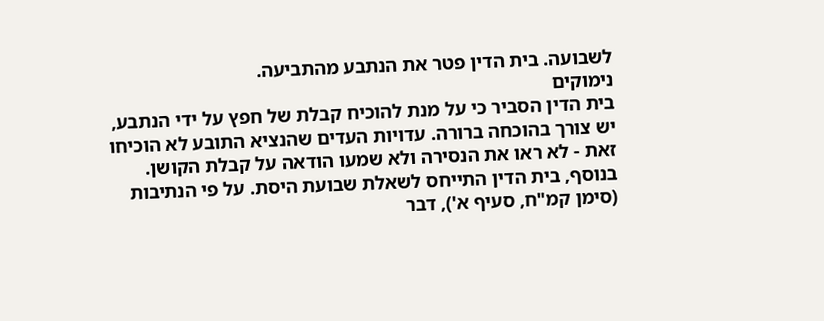לשבועה. בית הדין פטר את הנתבע מהתביעה.
נימוקים
בית הדין הסביר כי על מנת להוכיח קבלת של חפץ על ידי הנתבע, יש צורך בהוכחה ברורה. עדויות העדים שהנציא התובע לא הוכיחו זאת - לא ראו את הנסירה ולא שמעו הודאה על קבלת הקושן. בנוסף, בית הדין התייחס לשאלת שבועת היסת. על פי הנתיבות (סימן קמ"ח, סעיף א'), דבר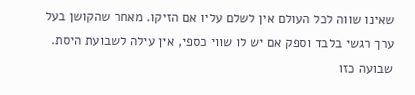שאינו שווה לכל העולם אין לשלם עליו אם הזיקו. מאחר שהקושן בעל ערך רגשי בלבד וספק אם יש לו שווי כספי, אין עילה לשבועת היסת. שבועה כזו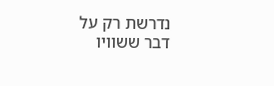נדרשת רק על דבר ששוויו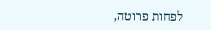לפחות פרוטה,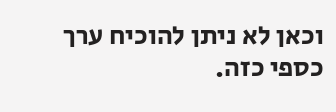וכאן לא ניתן להוכיח ערך כספי כזה.